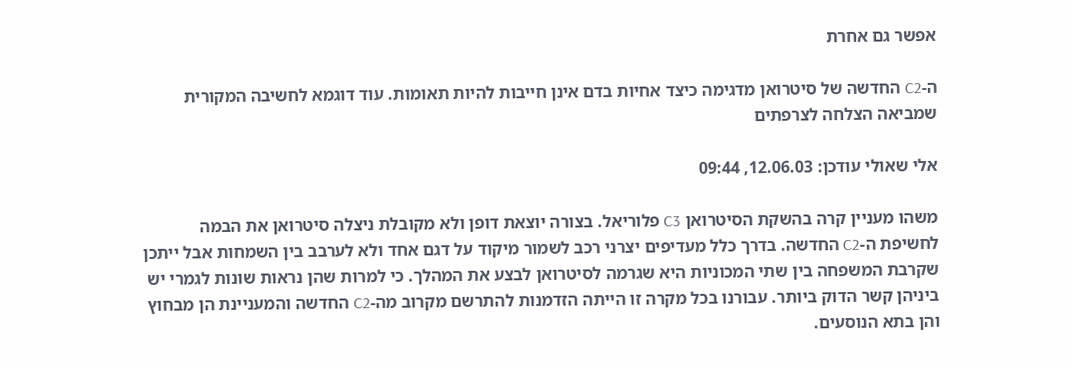אפשר גם אחרת

ה-C2 החדשה של סיטרואן מדגימה כיצד אחיות בדם אינן חייבות להיות תאומות. עוד דוגמא לחשיבה המקורית שמביאה הצלחה לצרפתים

אלי שאולי עודכן: 12.06.03, 09:44

משהו מעניין קרה בהשקת הסיטרואן C3 פלוריאל. בצורה יוצאת דופן ולא מקובלת ניצלה סיטרואן את הבמה לחשיפת ה-C2 החדשה. בדרך כלל מעדיפים יצרני רכב לשמור מיקוד על דגם אחד ולא לערבב בין השמחות אבל ייתכן שקרבת המשפחה בין שתי המכוניות היא שגרמה לסיטרואן לבצע את המהלך. כי למרות שהן נראות שונות לגמרי יש ביניהן קשר הדוק ביותר. עבורנו בכל מקרה זו הייתה הזדמנות להתרשם מקרוב מה-C2 החדשה והמעניינת הן מבחוץ והן בתא הנוסעים.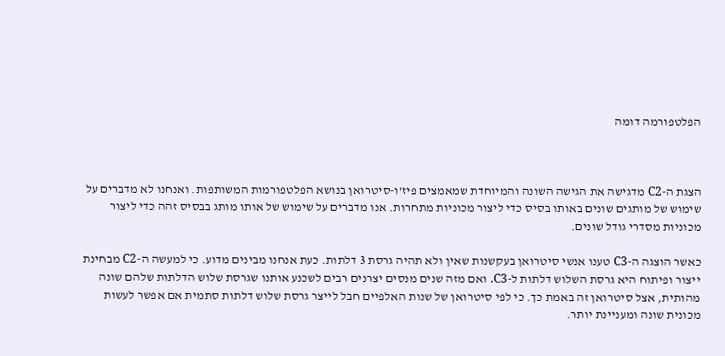הפלטפורמה דומה



הצגת ה-C2 מדגישה את הגישה השונה והמיוחדת שמאמצים פיז'ו-סיטרואן בנושא הפלטפורמות המשותפות. ואנחנו לא מדברים על שימוש של מותגים שונים באותו בסיס כדי ליצור מכוניות מתחרות. אנו מדברים על שימוש של אותו מותג בבסיס זהה כדי ליצור מכוניות מסדרי גודל שונים.

כאשר הוצגה ה-C3 טענו אנשי סיטרואן בעקשנות שאין ולא תהיה גרסת 3 דלתות. כעת אנחנו מבינים מדוע. כי למעשה ה-C2 מבחינת ייצור ופיתוח היא גרסת השלוש דלתות ל-C3. ואם מזה שנים מנסים יצרנים רבים לשכנע אותנו שגרסת שלוש הדלתות שלהם שונה מהותית, אצל סיטרואן זה באמת כך. כי לפי סיטרואן של שנות האלפיים חבל לייצר גרסת שלוש דלתות סתמית אם אפשר לעשות מכונית שונה ומעניינת יותר.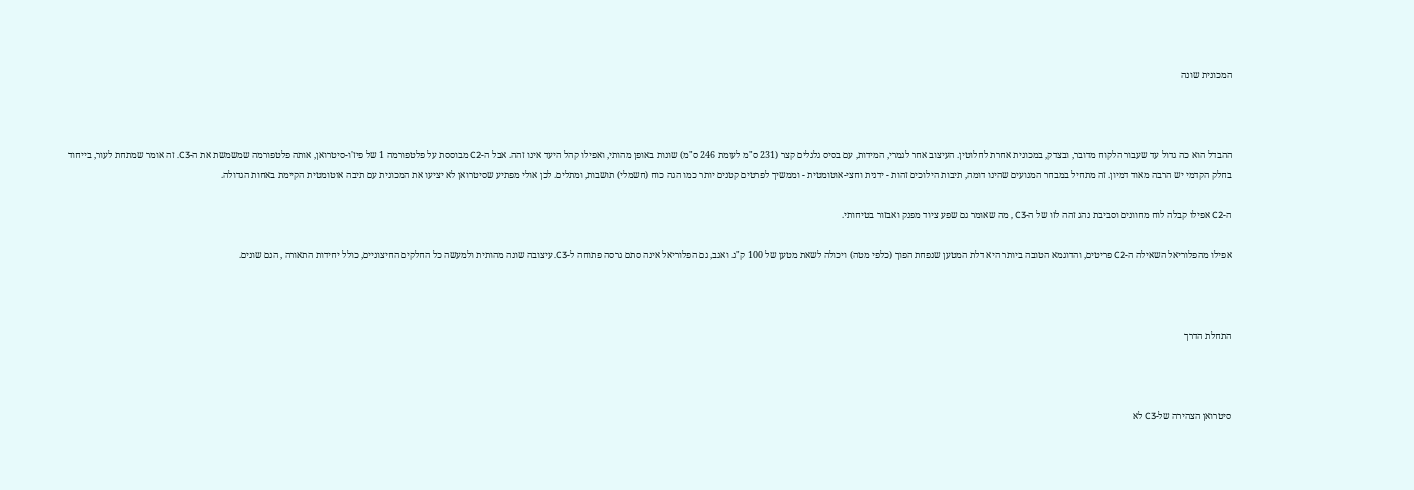המכונית שונה



ההבדל הוא כה גדול עד שעבור הלקוח מדובר, ובצדק, במכונית אחרת לחלוטין. העיצוב אחר לגמרי, המידות, עם בסיס גלגלים קצר (231 ס"מ לעומת 246 ס"מ) שונות באופן מהותי, ואפילו קהל היעד אינו זהה. אבל ה-C2 מבוססת על פלטפורמה 1 של פיז'ו-סיטרואן, אותה פלטפורמה שמשמשת את ה-C3. זה אומר שמתחת לעור, בייחוד בחלק הקדמי יש הרבה מאוד דמיון. זה מתחיל במבחר המנועים שהינו דומה, תיבות הילוכים זהות - ידנית וחצי-אוטומטית - וממשיך לפרטים קטנים יותר כמו הגה כוח (חשמלי) תושבות, ומתלים. לכן אולי מפתיע שסיטרואן לא יציעו את המכונית עם תיבה אוטומטית הקיימת באחות הגדולה.

ה-C2 אפילו קבלה לוח מחוונים וסביבת נהג זהה לזו של ה-C3 , מה שאומר גם שפע ציוד מפנק ואבזור בטיחותי.

אפילו מהפלוריאל השאילה ה-C2 פריטים, והדוגמא הטובה ביותר היא דלת המטען שנפחת הפוך (כלפי מטה) ויכולה לשאת מטען של 100 ק"ג. ואגב, גם הפלוריאל אינה סתם גרסה פתוחה ל-C3. עיצובה שונה מהותית ולמעשה כל החלקים החיצוניים, כולל יחידות התאורה , הנם שונים.



התחלת הדרך



סיטרואן הצהירה של-C3 לא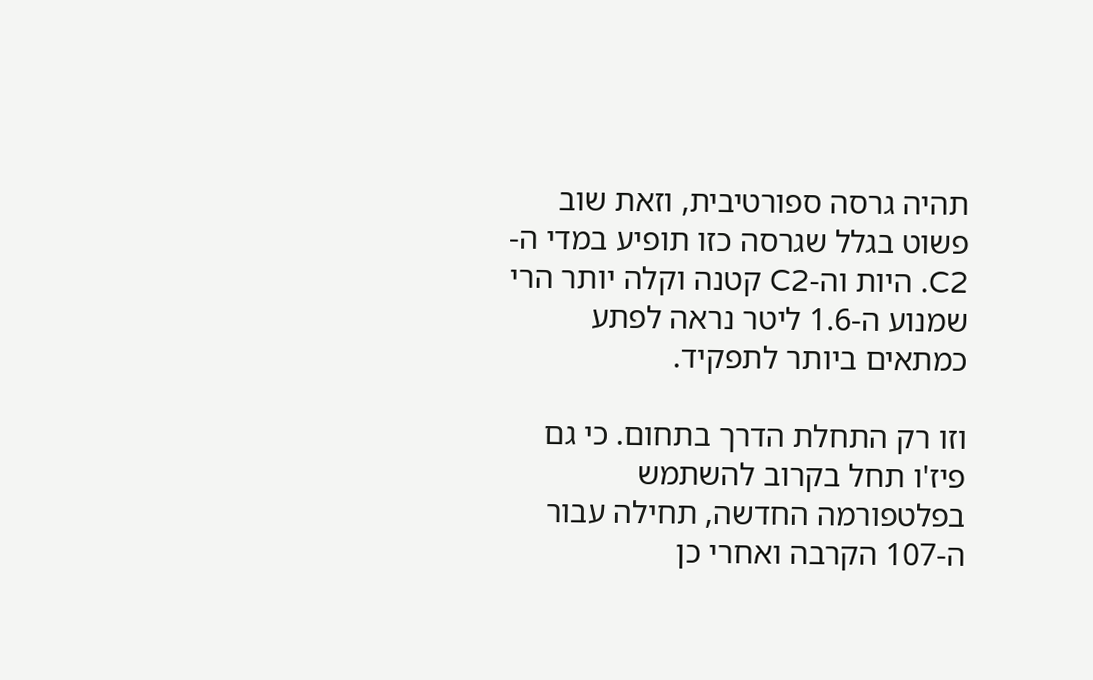תהיה גרסה ספורטיבית, וזאת שוב פשוט בגלל שגרסה כזו תופיע במדי ה-C2. היות וה-C2 קטנה וקלה יותר הרי שמנוע ה-1.6 ליטר נראה לפתע כמתאים ביותר לתפקיד.

וזו רק התחלת הדרך בתחום. כי גם פיז'ו תחל בקרוב להשתמש בפלטפורמה החדשה, תחילה עבור ה-107 הקרבה ואחרי כן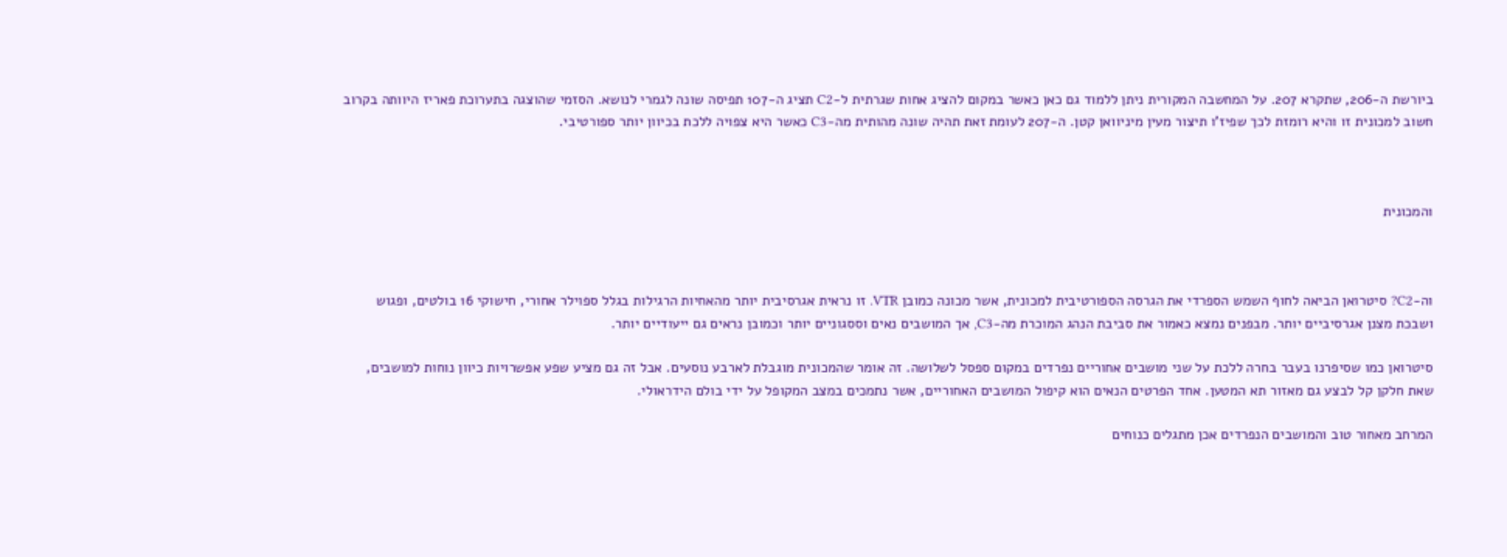ביורשת ה-206, שתקרא 207. על המחשבה המקורית ניתן ללמוד גם כאן כאשר במקום להציג אחות שגרתית ל-C2 תציג ה-107 תפיסה שונה לגמרי לנושא. הסזמי שהוצגה בתערוכת פאריז היוותה בקרוב חשוב למכונית זו והיא רומזת לכך שפיז'ו תיצור מעין מיניוואן קטן. ה-207 לעומת זאת תהיה שונה מהותית מה-C3 כאשר היא צפויה ללכת בכיוון יותר ספורטיבי.



והמכונית



וה-C2? סיטרואן הביאה לחוף השמש הספרדי את הגרסה הספורטיבית למכונית, אשר מכונה כמובן VTR. זו נראית אגרסיבית יותר מהאחיות הרגילות בגלל ספוילר אחורי, חישוקי 16 בולטים, ופגוש ושבכת מצנן אגרסיביים יותר. מבפנים נמצא כאמור את סביבת הנהג המוכרת מה-C3, אך המושבים נאים וססגוניים יותר וכמובן נראים גם ייעודיים יותר.

סיטרואן כמו שסיפרנו בעבר בחרה ללכת על שני מושבים אחוריים נפרדים במקום ספסל לשלושה. זה אומר שהמכונית מוגבלת לארבע נוסעים. אבל זה גם מציע שפע אפשרויות כיוון נוחות למושבים, שאת חלקן קל לבצע גם מאזור תא המטען. אחד הפרטים הנאים הוא קיפול המושבים האחוריים, אשר נתמכים במצב המקופל על ידי בולם הידראולי.

המרחב מאחור טוב והמושבים הנפרדים אכן מתגלים כנוחים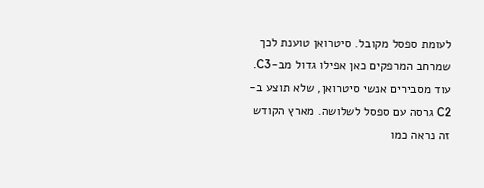לעומת ספסל מקובל. סיטרואן טוענת לכך שמרחב המרפקים כאן אפילו גדול מב-C3. עוד מסבירים אנשי סיטרואן, שלא תוצע ב-C2 גרסה עם ספסל לשלושה. מארץ הקודש זה נראה כמו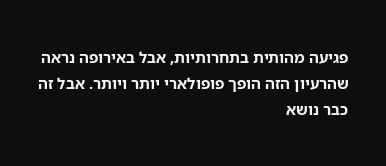פגיעה מהותית בתחרותיות, אבל באירופה נראה שהרעיון הזה הופך פופולארי יותר ויותר. אבל זה כבר נושא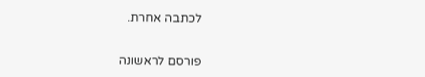לכתבה אחרת.


פורסם לראשונה